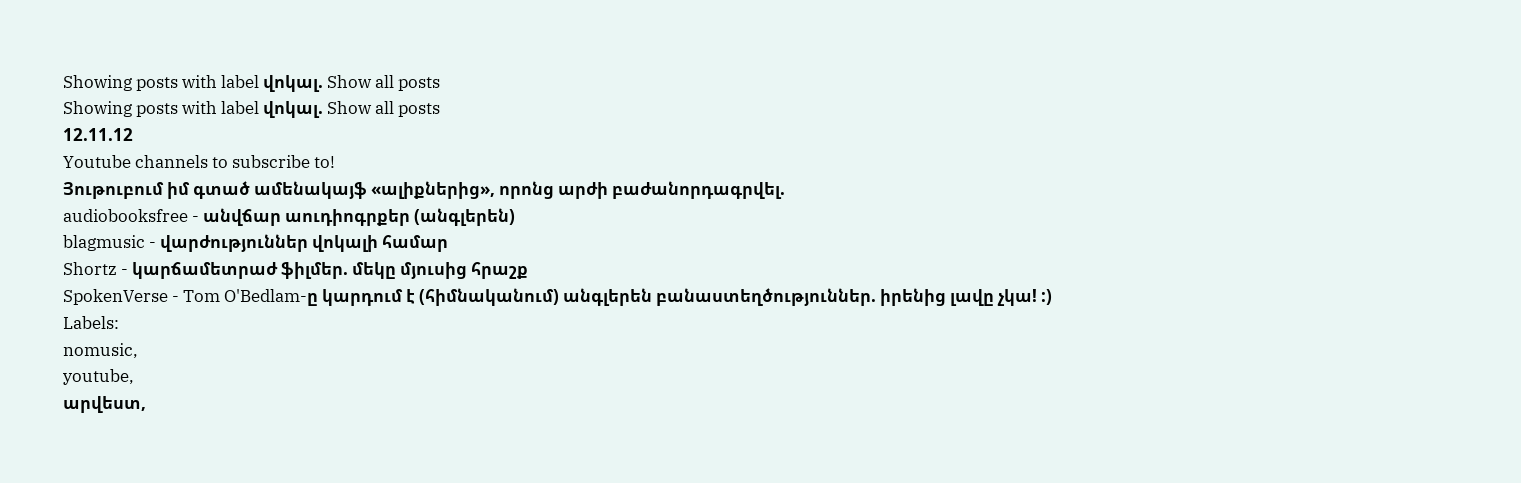Showing posts with label վոկալ. Show all posts
Showing posts with label վոկալ. Show all posts
12.11.12
Youtube channels to subscribe to!
Յութուբում իմ գտած ամենակայֆ «ալիքներից», որոնց արժի բաժանորդագրվել.
audiobooksfree - անվճար աուդիոգրքեր (անգլերեն)
blagmusic - վարժություններ վոկալի համար
Shortz - կարճամետրաժ ֆիլմեր. մեկը մյուսից հրաշք
SpokenVerse - Tom O'Bedlam-ը կարդում է (հիմնականում) անգլերեն բանաստեղծություններ. իրենից լավը չկա! :)
Labels:
nomusic,
youtube,
արվեստ,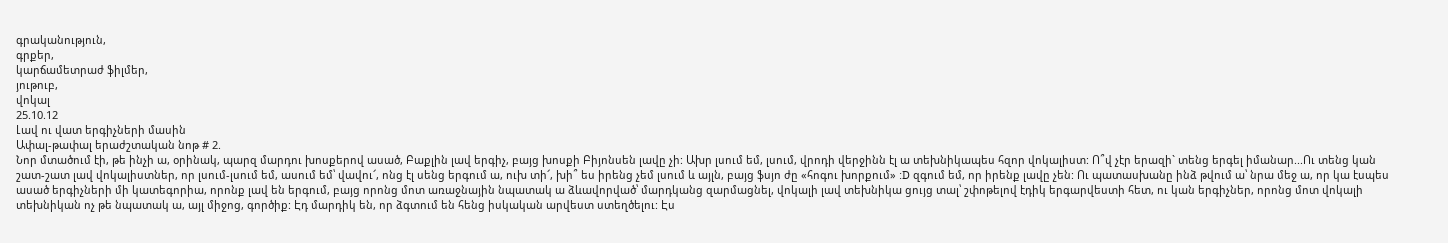գրականություն,
գրքեր,
կարճամետրաժ ֆիլմեր,
յութուբ,
վոկալ
25.10.12
Լավ ու վատ երգիչների մասին
Ափալ-թափալ երաժշտական նոթ # 2.
Նոր մտածում էի, թե ինչի ա, օրինակ, պարզ մարդու խոսքերով ասած, Բաքլին լավ երգիչ, բայց խոսքի Բիյոնսեն լավը չի: Ախր լսում եմ, լսում, վրոդի վերջինն էլ ա տեխնիկապես հզոր վոկալիստ: Ո՞վ չէր երազի` տենց երգել իմանար...Ու տենց կան շատ-շատ լավ վոկալիստներ, որ լսում-լսում եմ, ասում եմ՝ վավու՜, ոնց էլ սենց երգում ա, ուխ տի՜, խի՞ ես իրենց չեմ լսում և այլն, բայց ֆսյո ժը «հոգու խորքում» :D զգում եմ, որ իրենք լավը չեն: Ու պատասխանը ինձ թվում ա՝ նրա մեջ ա, որ կա էսպես ասած երգիչների մի կատեգորիա, որոնք լավ են երգում, բայց որոնց մոտ առաջնային նպատակ ա ձևավորված՝ մարդկանց զարմացնել, վոկալի լավ տեխնիկա ցույց տալ՝ շփոթելով էդիկ երգարվեստի հետ, ու կան երգիչներ, որոնց մոտ վոկալի տեխնիկան ոչ թե նպատակ ա, այլ միջոց, գործիք: Էդ մարդիկ են, որ ձգտում են հենց իսկական արվեստ ստեղծելու: Էս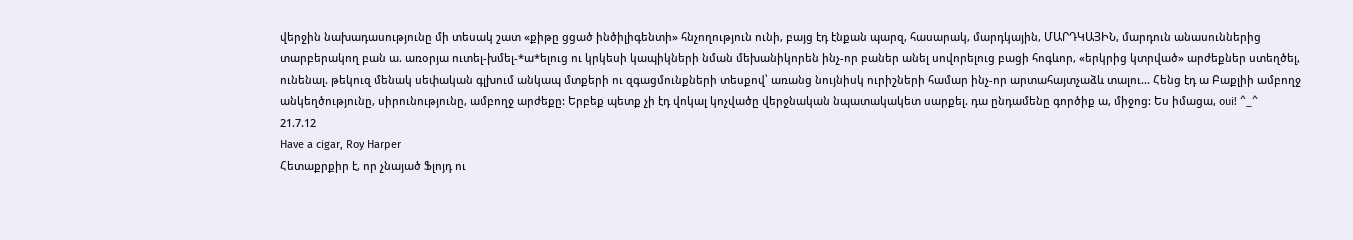վերջին նախադասությունը մի տեսակ շատ «քիթը ցցած ինծիլիգենտի» հնչողություն ունի, բայց էդ էնքան պարզ, հասարակ, մարդկային, ՄԱՐԴԿԱՅԻՆ, մարդուն անասուններից տարբերակող բան ա. առօրյա ուտել-խմել-*ա*ելուց ու կրկեսի կապիկների նման մեխանիկորեն ինչ-որ բաներ անել սովորելուց բացի հոգևոր, «երկրից կտրված» արժեքներ ստեղծել, ունենալ. թեկուզ մենակ սեփական գլխում անկապ մտքերի ու զգացմունքների տեսքով՝ առանց նույնիսկ ուրիշների համար ինչ-որ արտահայտչաձև տալու... Հենց էդ ա Բաքլիի ամբողջ անկեղծությունը, սիրունությունը, ամբողջ արժեքը: Երբեք պետք չի էդ վոկալ կոչվածը վերջնական նպատակակետ սարքել. դա ընդամենը գործիք ա, միջոց: Ես իմացա, oui! ^_^
21.7.12
Have a cigar, Roy Harper
Հետաքրքիր է, որ չնայած Ֆլոյդ ու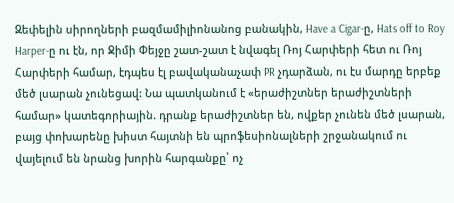Զեփելին սիրողների բազմամիլիոնանոց բանակին, Have a Cigar-ը, Hats off to Roy Harper-ը ու էն, որ Ջիմի Փեյջը շատ-շատ է նվագել Ռոյ Հարփերի հետ ու Ռոյ Հարփերի համար, էդպես էլ բավականաչափ PR չդարձան, ու էս մարդը երբեք մեծ լսարան չունեցավ: Նա պատկանում է «երաժիշտներ երաժիշտների համար» կատեգորիային. դրանք երաժիշտներ են, ովքեր չունեն մեծ լսարան, բայց փոխարենը խիստ հայտնի են պրոֆեսիոնալների շրջանակում ու վայելում են նրանց խորին հարգանքը՝ ոչ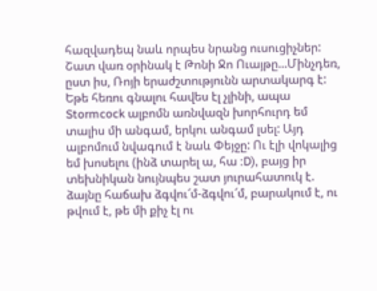հազվադեպ նաև որպես նրանց ուսուցիչներ: Շատ վառ օրինակ է Թոնի Ջո Ուայթը...Մինչդեռ, ըստ իս, Ռոյի երաժշտությունն արտակարգ է: Եթե հեռու գնալու հավես էլ չլինի, ապա Stormcock ալբոմն առնվազն խորհուրդ եմ տալիս մի անգամ, երկու անգամ լսել: Այդ ալբոմում նվագում է նաև Փեյջը: Ու էլի վոկալից եմ խոսելու (ինձ տարել ա, հա :D), բայց իր տեխնիկան նույնպես շատ յուրահատուկ է. ձայնը հաճախ ձգվու՜մ-ձգվու՜մ, բարակում է, ու թվում է, թե մի քիչ էլ ու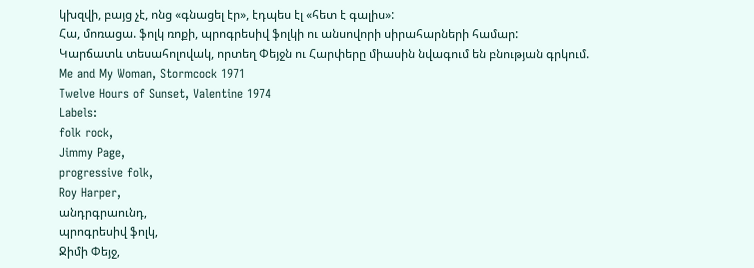կխզվի, բայց չէ, ոնց «գնացել էր», էդպես էլ «հետ է գալիս»:
Հա, մոռացա. ֆոլկ ռոքի, պրոգրեսիվ ֆոլկի ու անսովորի սիրահարների համար:
Կարճատև տեսահոլովակ, որտեղ Փեյջն ու Հարփերը միասին նվագում են բնության գրկում.
Me and My Woman, Stormcock 1971
Twelve Hours of Sunset, Valentine 1974
Labels:
folk rock,
Jimmy Page,
progressive folk,
Roy Harper,
անդրգրաունդ,
պրոգրեսիվ ֆոլկ,
Ջիմի Փեյջ,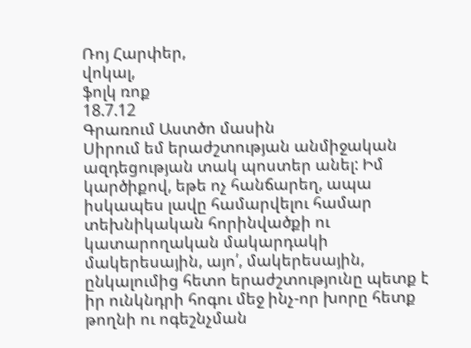Ռոյ Հարփեր,
վոկալ,
ֆոլկ ռոք
18.7.12
Գրառում Աստծո մասին
Սիրում եմ երաժշտության անմիջական ազդեցության տակ պոստեր անել: Իմ կարծիքով, եթե ոչ հանճարեղ, ապա իսկապես լավը համարվելու համար տեխնիկական հորինվածքի ու կատարողական մակարդակի մակերեսային, այո՛, մակերեսային, ընկալումից հետո երաժշտությունը պետք է իր ունկնդրի հոգու մեջ ինչ-որ խորը հետք թողնի ու ոգեշնչման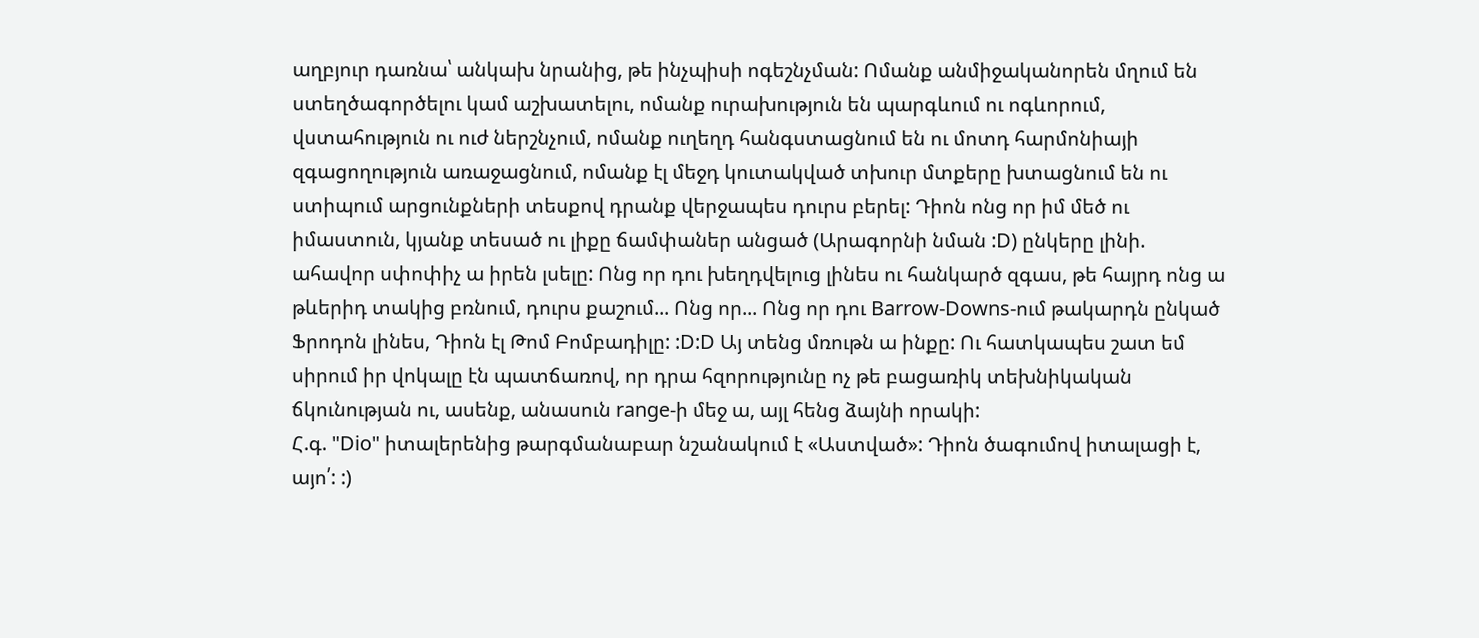աղբյուր դառնա՝ անկախ նրանից, թե ինչպիսի ոգեշնչման: Ոմանք անմիջականորեն մղում են ստեղծագործելու կամ աշխատելու, ոմանք ուրախություն են պարգևում ու ոգևորում, վստահություն ու ուժ ներշնչում, ոմանք ուղեղդ հանգստացնում են ու մոտդ հարմոնիայի զգացողություն առաջացնում, ոմանք էլ մեջդ կուտակված տխուր մտքերը խտացնում են ու ստիպում արցունքների տեսքով դրանք վերջապես դուրս բերել: Դիոն ոնց որ իմ մեծ ու իմաստուն, կյանք տեսած ու լիքը ճամփաներ անցած (Արագորնի նման :D) ընկերը լինի. ահավոր սփոփիչ ա իրեն լսելը: Ոնց որ դու խեղդվելուց լինես ու հանկարծ զգաս, թե հայրդ ոնց ա թևերիդ տակից բռնում, դուրս քաշում... Ոնց որ... Ոնց որ դու Barrow-Downs-ում թակարդն ընկած Ֆրոդոն լինես, Դիոն էլ Թոմ Բոմբադիլը: :D:D Այ տենց մռութն ա ինքը: Ու հատկապես շատ եմ սիրում իր վոկալը էն պատճառով, որ դրա հզորությունը ոչ թե բացառիկ տեխնիկական ճկունության ու, ասենք, անասուն range-ի մեջ ա, այլ հենց ձայնի որակի:
Հ.գ. "Dio" իտալերենից թարգմանաբար նշանակում է «Աստված»: Դիոն ծագումով իտալացի է, այո՛: :)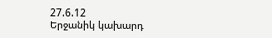27.6.12
Երջանիկ կախարդ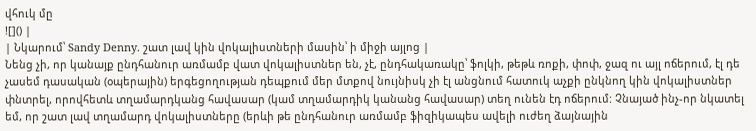վհուկ մը
![]() |
| Նկարում՝ Sandy Denny. շատ լավ կին վոկալիստների մասին՝ ի միջի այլոց |
Նենց չի, որ կանայք ընդհանուր առմամբ վատ վոկալիստներ են, չէ, ընդհակառակը՝ ֆոլկի, թեթև ռոքի, փոփ, ջազ ու այլ ոճերում, էլ դե չասեմ դասական (օպերային) երգեցողության դեպքում մեր մտքով նույնիսկ չի էլ անցնում հատուկ աչքի ընկնող կին վոկալիստներ փնտրել, որովհետև տղամարդկանց հավասար (կամ տղամարդիկ կանանց հավասար) տեղ ունեն էդ ոճերում: Չնայած ինչ-որ նկատել եմ, որ շատ լավ տղամարդ վոկալիստները (երևի թե ընդհանուր առմամբ ֆիզիկապես ավելի ուժեղ ձայնային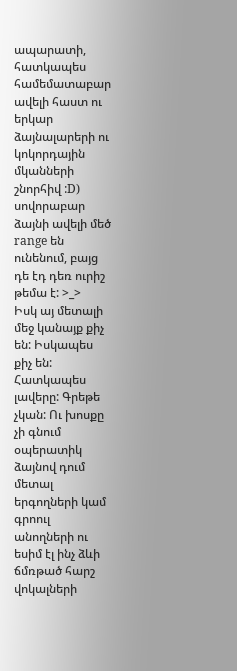ապարատի, հատկապես համեմատաբար ավելի հաստ ու երկար ձայնալարերի ու կոկորդային մկանների շնորհիվ :D) սովորաբար ձայնի ավելի մեծ range են ունենում, բայց դե էդ դեռ ուրիշ թեմա է: >_>
Իսկ այ մետալի մեջ կանայք քիչ են: Իսկապես քիչ են: Հատկապես լավերը: Գրեթե չկան: Ու խոսքը չի գնում օպերատիկ ձայնով դում մետալ երգողների կամ գրոուլ անողների ու եսիմ էլ ինչ ձևի ճմռթած հարշ վոկալների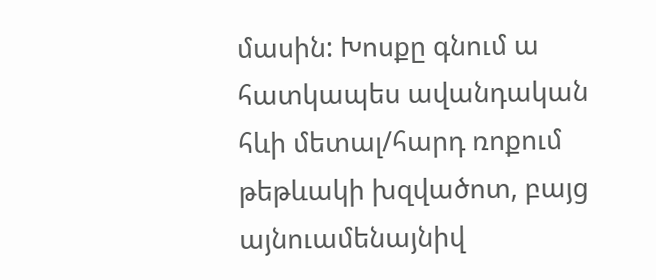մասին: Խոսքը գնում ա հատկապես ավանդական հևի մետալ/հարդ ռոքում թեթևակի խզվածոտ, բայց այնուամենայնիվ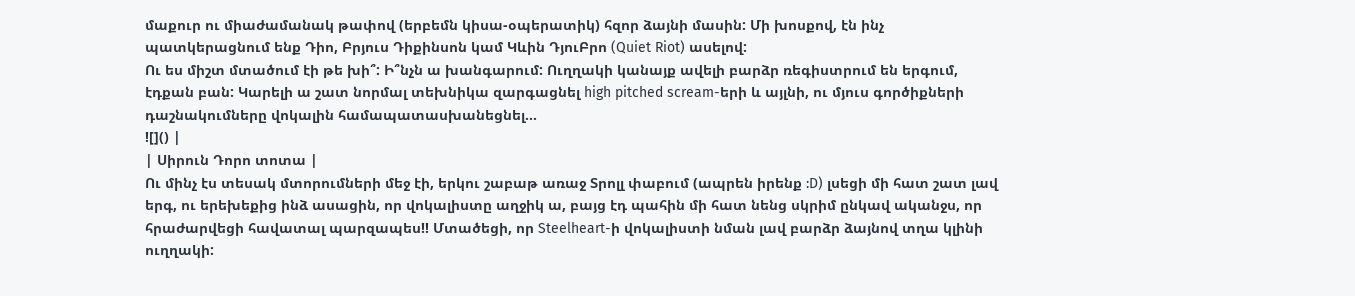մաքուր ու միաժամանակ թափով (երբեմն կիսա-օպերատիկ) հզոր ձայնի մասին: Մի խոսքով, էն ինչ պատկերացնում ենք Դիո, Բրյուս Դիքինսոն կամ Կևին ԴյուԲրո (Quiet Riot) ասելով:
Ու ես միշտ մտածում էի թե խի՞: Ի՞նչն ա խանգարում: Ուղղակի կանայք ավելի բարձր ռեգիստրում են երգում, էդքան բան: Կարելի ա շատ նորմալ տեխնիկա զարգացնել high pitched scream-երի և այլնի, ու մյուս գործիքների դաշնակումները վոկալին համապատասխանեցնել...
![]() |
| Սիրուն Դորո տոտա |
Ու մինչ էս տեսակ մտորումների մեջ էի, երկու շաբաթ առաջ Տրոլլ փաբում (ապրեն իրենք :D) լսեցի մի հատ շատ լավ երգ, ու երեխեքից ինձ ասացին, որ վոկալիստը աղջիկ ա, բայց էդ պահին մի հատ նենց սկրիմ ընկավ ականջս, որ հրաժարվեցի հավատալ պարզապես!! Մտածեցի, որ Steelheart-ի վոկալիստի նման լավ բարձր ձայնով տղա կլինի ուղղակի: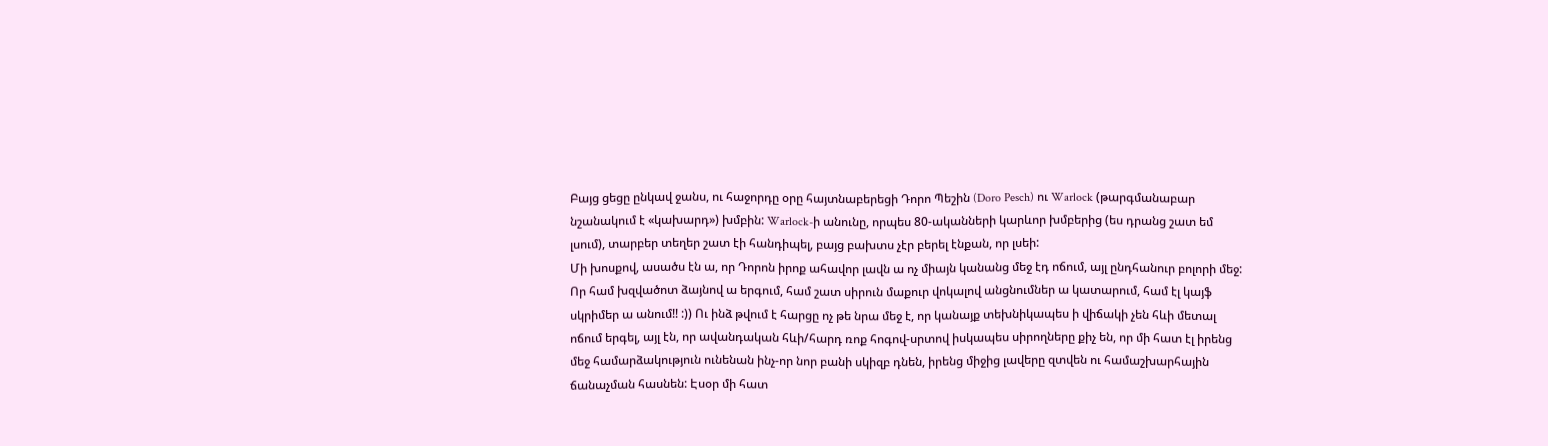Բայց ցեցը ընկավ ջանս, ու հաջորդը օրը հայտնաբերեցի Դորո Պեշին (Doro Pesch) ու Warlock (թարգմանաբար նշանակում է «կախարդ») խմբին: Warlock-ի անունը, որպես 80-ականների կարևոր խմբերից (ես դրանց շատ եմ լսում), տարբեր տեղեր շատ էի հանդիպել, բայց բախտս չէր բերել էնքան, որ լսեի:
Մի խոսքով, ասածս էն ա, որ Դորոն իրոք ահավոր լավն ա ոչ միայն կանանց մեջ էդ ոճում, այլ ընդհանուր բոլորի մեջ: Որ համ խզվածոտ ձայնով ա երգում, համ շատ սիրուն մաքուր վոկալով անցնումներ ա կատարում, համ էլ կայֆ սկրիմեր ա անում!! :)) Ու ինձ թվում է հարցը ոչ թե նրա մեջ է, որ կանայք տեխնիկապես ի վիճակի չեն հևի մետալ ոճում երգել, այլ էն, որ ավանդական հևի/հարդ ռոք հոգով-սրտով իսկապես սիրողները քիչ են, որ մի հատ էլ իրենց մեջ համարձակություն ունենան ինչ-որ նոր բանի սկիզբ դնեն, իրենց միջից լավերը զտվեն ու համաշխարհային ճանաչման հասնեն: Էսօր մի հատ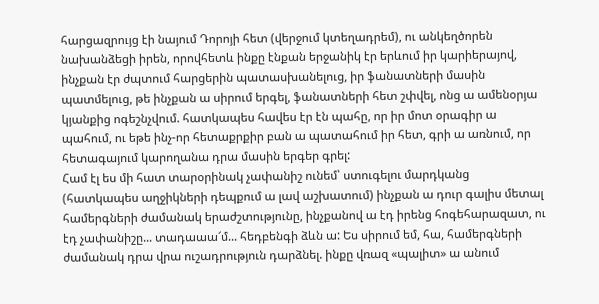հարցազրույց էի նայում Դորոյի հետ (վերջում կտեղադրեմ), ու անկեղծորեն նախանձեցի իրեն, որովհետև ինքը էնքան երջանիկ էր երևում իր կարիերայով, ինչքան էր ժպտում հարցերին պատասխանելուց, իր ֆանատների մասին պատմելուց, թե ինչքան ա սիրում երգել, ֆանատների հետ շփվել, ոնց ա ամենօրյա կյանքից ոգեշնչվում. հատկապես հավես էր էն պահը, որ իր մոտ օրագիր ա պահում, ու եթե ինչ-որ հետաքրքիր բան ա պատահում իր հետ, գրի ա առնում, որ հետագայում կարողանա դրա մասին երգեր գրել:
Համ էլ ես մի հատ տարօրինակ չափանիշ ունեմ՝ ստուգելու մարդկանց (հատկապես աղջիկների դեպքում ա լավ աշխատում) ինչքան ա դուր գալիս մետալ համերգների ժամանակ երաժշտությունը, ինչքանով ա էդ իրենց հոգեհարազատ, ու էդ չափանիշը... տադաաա՜մ... հեդբենգի ձևն ա: Ես սիրում եմ, հա, համերգների ժամանակ դրա վրա ուշադրություն դարձնել. ինքը վռազ «պալիտ» ա անում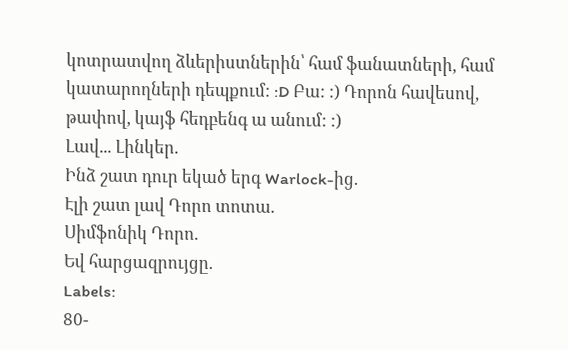կոտրատվող ձևերիստներին՝ համ ֆանատների, համ կատարողների դեպքում: :D Բա: :) Դորոն հավեսով, թափով, կայֆ հեդբենգ ա անում: :)
Լավ... Լինկեր.
Ինձ շատ դուր եկած երգ Warlock-ից.
Էլի շատ լավ Դորո տոտա.
Սիմֆոնիկ Դորո.
Եվ հարցազրույցը.
Labels:
80-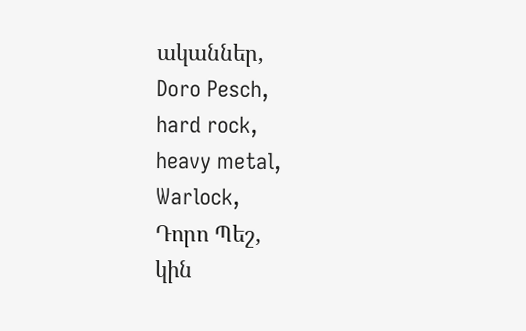ականներ,
Doro Pesch,
hard rock,
heavy metal,
Warlock,
Դորո Պեշ,
կին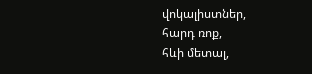վոկալիստներ,
հարդ ռոք,
հևի մետալ,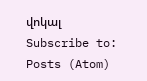վոկալ
Subscribe to:
Posts (Atom)